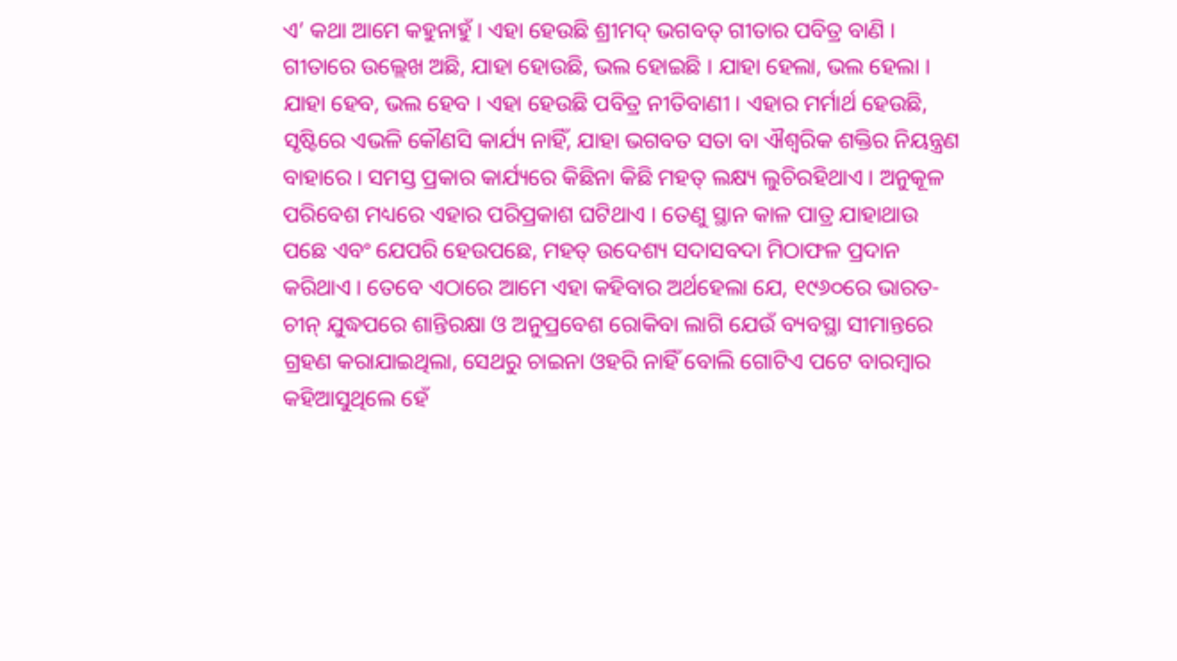ଏ’ କଥା ଆମେ କହୁନାହୁଁ । ଏହା ହେଉଛି ଶ୍ରୀମଦ୍ ଭଗବତ୍ ଗୀତାର ପବିତ୍ର ବାଣି । ଗୀତାରେ ଉଲ୍ଲେଖ ଅଛି, ଯାହା ହୋଉଛି, ଭଲ ହୋଇଛି । ଯାହା ହେଲା, ଭଲ ହେଲା । ଯାହା ହେବ, ଭଲ ହେବ । ଏହା ହେଉଛି ପବିତ୍ର ନୀତିବାଣୀ । ଏହାର ମର୍ମାର୍ଥ ହେଉଛି, ସୃଷ୍ଟିରେ ଏଭଳି କୌଣସି କାର୍ଯ୍ୟ ନାହିଁ, ଯାହା ଭଗବତ ସତା ବା ଐଶ୍ୱରିକ ଶକ୍ତିର ନିୟନ୍ତ୍ରଣ ବାହାରେ । ସମସ୍ତ ପ୍ରକାର କାର୍ଯ୍ୟରେ କିଛିନା କିଛି ମହତ୍ ଲକ୍ଷ୍ୟ ଲୁଚିରହିଥାଏ । ଅନୁକୂଳ ପରିବେଶ ମଧ୍ୟରେ ଏହାର ପରିପ୍ରକାଶ ଘଟିଥାଏ । ତେଣୁ ସ୍ଥାନ କାଳ ପାତ୍ର ଯାହାଥାଉ ପଛେ ଏବଂ ଯେପରି ହେଉପଛେ, ମହତ୍ ଉଦେଶ୍ୟ ସଦାସବଦା ମିଠାଫଳ ପ୍ରଦାନ କରିଥାଏ । ତେବେ ଏଠାରେ ଆମେ ଏହା କହିବାର ଅର୍ଥହେଲା ଯେ, ୧୯୬୦ରେ ଭାରତ-ଚୀନ୍ ଯୁଦ୍ଧପରେ ଶାନ୍ତିରକ୍ଷା ଓ ଅନୁପ୍ରବେଶ ରୋକିବା ଲାଗି ଯେଉଁ ବ୍ୟବସ୍ଥା ସୀମାନ୍ତରେ ଗ୍ରହଣ କରାଯାଇଥିଲା, ସେଥରୁ ଚାଇନା ଓହରି ନାହିଁ ବୋଲି ଗୋଟିଏ ପଟେ ବାରମ୍ବାର କହିଆସୁଥିଲେ ହେଁ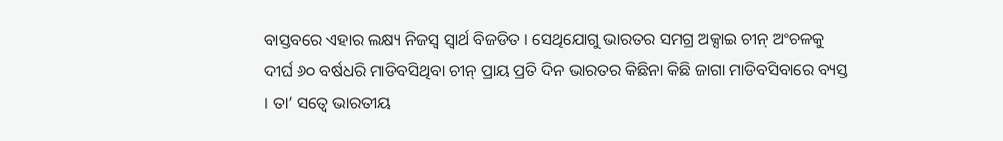ବାସ୍ତବରେ ଏହାର ଲକ୍ଷ୍ୟ ନିଜସ୍ୱ ସ୍ୱାର୍ଥ ବିଜଡିତ । ସେଥିଯୋଗୁ ଭାରତର ସମଗ୍ର ଅକ୍ସାଇ ଚୀନ୍ ଅଂଚଳକୁ ଦୀର୍ଘ ୬୦ ବର୍ଷଧରି ମାଡିବସିଥିବା ଚୀନ୍ ପ୍ରାୟ ପ୍ରତି ଦିନ ଭାରତର କିଛିନା କିଛି ଜାଗା ମାଡିବସିବାରେ ବ୍ୟସ୍ତ । ତା’ ସତ୍ୱେ ଭାରତୀୟ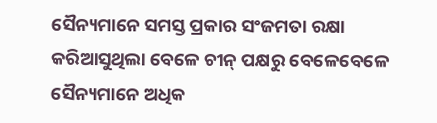ସୈନ୍ୟମାନେ ସମସ୍ତ ପ୍ରକାର ସଂଜମତା ରକ୍ଷା କରିଆସୁଥିଲା ବେଳେ ଚୀନ୍ ପକ୍ଷରୁ ବେଳେବେଳେ ସୈନ୍ୟମାନେ ଅଧିକ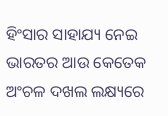ହିଂସାର ସାହାଯ୍ୟ ନେଇ ଭାରତର ଆଉ କେତେକ ଅଂଚଳ ଦଖଲ ଲକ୍ଷ୍ୟରେ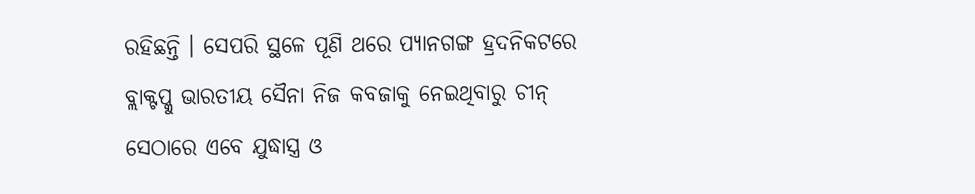ରହିଛନ୍ତି । ସେପରି ସ୍ଥଳେ ପୂଣି ଥରେ ପ୍ୟାନଗଙ୍ଗ ହ୍ରଦନିକଟରେ ବ୍ଲାକ୍ଟପ୍କୁ ଭାରତୀୟ ସୈନା ନିଜ କବଜାକୁ ନେଇଥିବାରୁ ଚୀନ୍ ସେଠାରେ ଏବେ ଯୁଦ୍ଧାସ୍ତ୍ର ଓ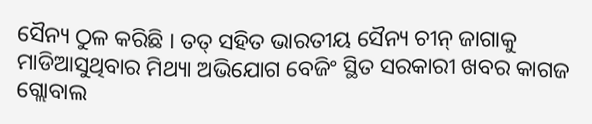ସୈନ୍ୟ ଠୁଳ କରିଛି । ତତ୍ ସହିତ ଭାରତୀୟ ସୈନ୍ୟ ଚୀନ୍ ଜାଗାକୁ ମାଡିଆସୁଥିବାର ମିଥ୍ୟା ଅଭିଯୋଗ ବେଜିଂ ସ୍ଥିତ ସରକାରୀ ଖବର କାଗଜ ଗ୍ଲୋବାଲ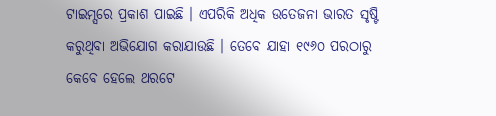ଟାଇମ୍ସରେ ପ୍ରକାଶ ପାଇଛି । ଏପରିକି ଅଧିକ ଉତେଜନା ଭାରତ ସୃଷ୍ଟି କରୁଥିବା ଅଭିଯୋଗ କରାଯାଉଛି । ତେବେ ଯାହା ୧୯୬୦ ପରଠାରୁ କେବେ ହେଲେ ଥରଟେ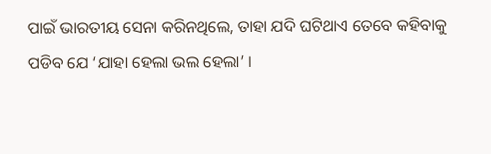ପାଇଁ ଭାରତୀୟ ସେନା କରିନଥିଲେ, ତାହା ଯଦି ଘଟିଥାଏ ତେବେ କହିବାକୁ ପଡିବ ଯେ ‘ଯାହା ହେଲା ଭଲ ହେଲା’ ।